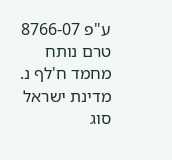ע"פ 8766-07
טרם נותח
מחמד ח'לף נ. מדינת ישראל
סוג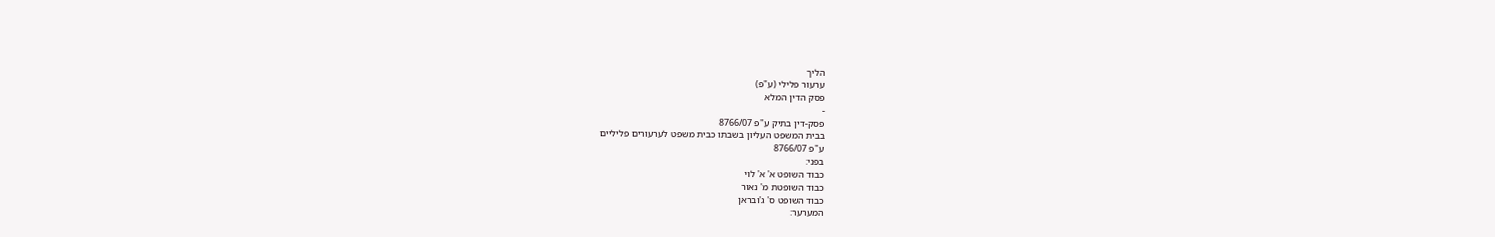הליך
ערעור פלילי (ע"פ)
פסק הדין המלא
-
פסק-דין בתיק ע"פ 8766/07
בבית המשפט העליון בשבתו כבית משפט לערעורים פליליים
ע"פ 8766/07
בפני:
כבוד השופט א' א' לוי
כבוד השופטת מ' נאור
כבוד השופט ס' ג'ובראן
המערער: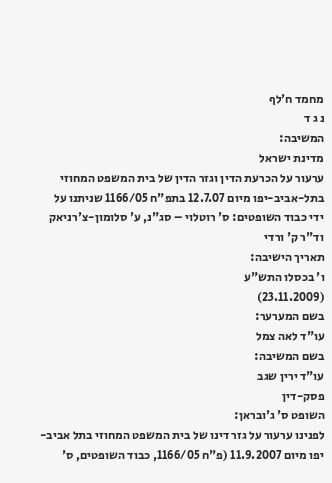מחמד ח'לף
נ ג ד
המשיבה:
מדינת ישראל
ערעור על הכרעת הדין וגזר הדין של בית המשפט המחוזי בתל-אביב-יפו מיום 12.7.07 בתפ"ח 1166/05 שניתנו על ידי כבוד השופטים: ס' רוטלוי – סג"נ, ע' סלומון-צ'רניאק וד"ר ק' ורדי
תאריך הישיבה:
ו' בכסלו התש"ע
(23.11.2009)
בשם המערער:
עו"ד לאה צמל
בשם המשיבה:
עו"ד ירין שגב
פסק-דין
השופט ס' ג'ובראן:
לפנינו ערעור על גזר דינו של בית המשפט המחוזי בתל אביב-יפו מיום 11.9.2007 (פ"ח 1166/05, כבוד השופטים, ס'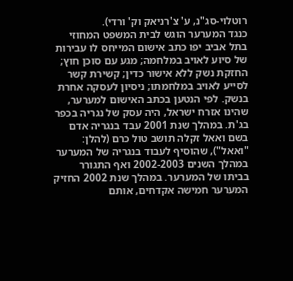רוטלוי-סג"נ, ע' צ'רניאק וק' ורדי).
כנגד המערער הוגש לבית המשפט המחוזי בתל אביב יפו כתב אישום המייחס לו עבירות של סיוע לאויב במלחמה; מגע עם סוכן חוץ; החזקת נשק ללא אישור כדין; קשירת קשר לסייע לאויב במלחמתו; ניסיון לעסקה אחרת בנשק. לפי הנטען בכתב האישום למערער, שהינו אזרח ישראל, היה עסק של נגריה בכפר בג'ת. במהלך שנת 2001 עבד בנגריה אדם בשם ואאל זקלה תושב טול כרם (להלן: "ואאל"), שהוסיף לעבוד בנגריה של המערער במהלך השנים 2002-2003 ואף התגורר בביתו של המערער. במהלך שנת 2002 החזיק המערער חמישה אקדחים, אותם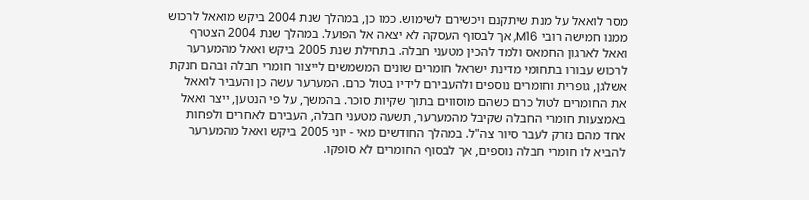מסר לואאל על מנת שיתקנם ויכשירם לשימוש. כמו כן, במהלך שנת 2004 ביקש מואאל לרכוש ממנו חמישה רובי M16, אך לבסוף העסקה לא יצאה אל הפועל. במהלך שנת 2004 הצטרף ואאל לארגון החמאס ולמד להכין מטעני חבלה. בתחילת שנת 2005 ביקש ואאל מהמערער לרכוש עבורו בתחומי מדינת ישראל חומרים שונים המשמשים לייצור חומרי חבלה ובהם חנקת אשלגן, גופרית וחומרים נוספים ולהעבירם לידיו בטול כרם. המערער עשה כן והעביר לואאל את החומרים לטול כרם כשהם מוסווים בתוך שקיות סוכר. בהמשך, על פי הנטען, ייצר ואאל באמצעות חומרי החבלה שקיבל מהמערער, תשעה מטעני חבלה, העבירם לאחרים ולפחות אחד מהם נזרק לעבר סיור צה"ל. במהלך החודשים מאי - יוני 2005 ביקש ואאל מהמערער להביא לו חומרי חבלה נוספים, אך לבסוף החומרים לא סופקו.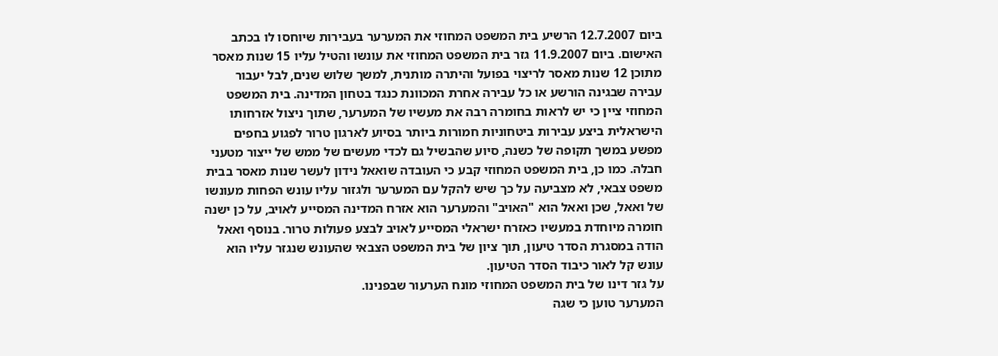ביום 12.7.2007 הרשיע בית המשפט המחוזי את המערער בעבירות שיוחסו לו בכתב האישום. ביום 11.9.2007 גזר בית המשפט המחוזי את עונשו והטיל עליו 15 שנות מאסר מתוכן 12 שנות מאסר לריצוי בפועל והיתרה מותנית, למשך שלוש שנים, לבל יעבור עבירה שבגינה הורשע או כל עבירה אחרת המכוונת כנגד בטחון המדינה. בית המשפט המחוזי ציין כי יש לראות בחומרה רבה את מעשיו של המערער, שתוך ניצול אזרחותו הישראלית ביצע עבירות ביטחוניות חמורות ביותר בסיוע לארגון טרור לפגוע בחפים מפשע במשך תקופה של כשנה, סיוע שהבשיל גם לכדי מעשים של ממש של ייצור מטעני חבלה. כמו כן, בית המשפט המחוזי קבע כי העובדה שואאל נידון לעשר שנות מאסר בבית משפט צבאי, לא מצביעה על כך שיש להקל עם המערער ולגזור עליו עונש הפחות מעונשו של ואאל, שכן ואאל הוא "האויב" והמערער הוא אזרח המדינה המסייע לאויב, על כן ישנה חומרה מיוחדת במעשיו כאזרח ישראלי המסייע לאויב לבצע פעולות טרור. בנוסף ואאל הודה במסגרת הסדר טיעון, תוך ציון של בית המשפט הצבאי שהעונש שנגזר עליו הוא עונש קל לאור כיבוד הסדר הטיעון.
על גזר דינו של בית המשפט המחוזי מונח הערעור שבפנינו.
המערער טוען כי שגה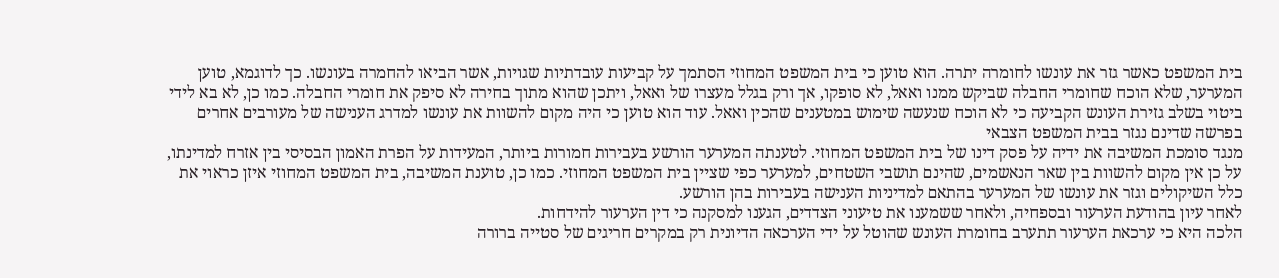בית המשפט כאשר גזר את עונשו לחומרה יתרה. הוא טוען כי בית המשפט המחוזי הסתמך על קביעות עובדתיות שגויות, אשר הביאו להחמרה בעונשו. כך לדוגמא, טוען המערער, שלא הוכח שחומרי החבלה שביקש ממנו ואאל, לא סופקו, אך ורק בגלל מעצרו של ואאל, ויתכן שהוא מתוך בחירה לא סיפק את חומרי החבלה. כמו כן, לא בא לידי ביטוי בשלב גזירת העונש הקביעה כי לא הוכח שנעשה שימוש במטענים שהכין ואאל. עוד הוא טוען כי היה מקום להשוות את עונשו למדרג הענישה של מעורבים אחרים בפרשה שדינם נגזר בבית המשפט הצבאי
מנגד סומכת המשיבה את ידיה על פסק דינו של בית המשפט המחוזי. לטענתה המערער הורשע בעבירות חמורות ביותר, המעידות על הפרת האמון הבסיסי בין אזרח למדינתו, על כן אין מקום להשוות בין שאר הנאשמים, שהינם תושבי השטחים, למערער כפי שציין בית המשפט המחוזי. כמו כן, טוענת המשיבה, בית המשפט המחוזי איזן כראוי את כלל השיקולים וגזר את עונשו של המערער בהתאם למדיניות הענישה בעבירות בהן הורשע.
לאחר עיון בהודעת הערעור ובספחיה, ולאחר ששמענו את טיעוני הצדדים, הגענו למסקנה כי דין הערעור להידחות.
הלכה היא כי ערכאת הערעור תתערב בחומרת העונש שהוטל על ידי הערכאה הדיונית רק במקרים חריגים של סטייה ברורה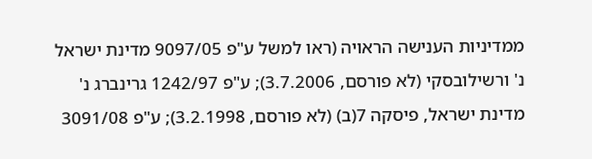ממדיניות הענישה הראויה (ראו למשל ע"פ 9097/05 מדינת ישראל נ' ורשילובסקי (לא פורסם, 3.7.2006); ע"פ 1242/97 גרינברג נ' מדינת ישראל, פיסקה 7(ב) (לא פורסם, 3.2.1998); ע"פ 3091/08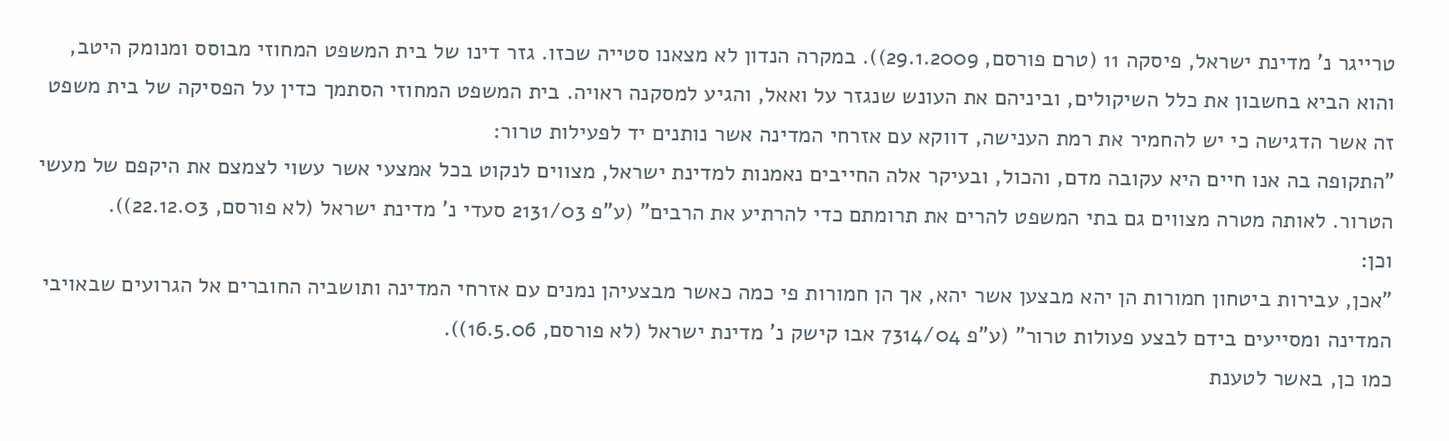טרייגר נ' מדינת ישראל, פיסקה 11 (טרם פורסם, 29.1.2009)). במקרה הנדון לא מצאנו סטייה שכזו. גזר דינו של בית המשפט המחוזי מבוסס ומנומק היטב, והוא הביא בחשבון את כלל השיקולים, וביניהם את העונש שנגזר על ואאל, והגיע למסקנה ראויה. בית המשפט המחוזי הסתמך כדין על הפסיקה של בית משפט זה אשר הדגישה כי יש להחמיר את רמת הענישה, דווקא עם אזרחי המדינה אשר נותנים יד לפעילות טרור:
"התקופה בה אנו חיים היא עקובה מדם, והכול, ובעיקר אלה החייבים נאמנות למדינת ישראל, מצווים לנקוט בכל אמצעי אשר עשוי לצמצם את היקפם של מעשי הטרור. לאותה מטרה מצווים גם בתי המשפט להרים את תרומתם כדי להרתיע את הרבים" (ע"פ 2131/03 סעדי נ' מדינת ישראל (לא פורסם, 22.12.03)).
וכן:
"אכן, עבירות ביטחון חמורות הן יהא מבצען אשר יהא, אך הן חמורות פי כמה כאשר מבצעיהן נמנים עם אזרחי המדינה ותושביה החוברים אל הגרועים שבאויבי המדינה ומסייעים בידם לבצע פעולות טרור" (ע"פ 7314/04 אבו קישק נ' מדינת ישראל (לא פורסם, 16.5.06)).
כמו כן, באשר לטענת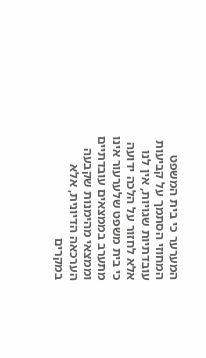המערער כי בית המשפט המחוזי הסתמך על קביעות עובדתיות שגויות, אין לנו אלא לחזור על הלכה ידועה כי בית משפט שלערעור אינו מתערב בממצאים עובדתיים וממצאי מהימנות שקבעה הערכאה הדיונית, אלא במקרים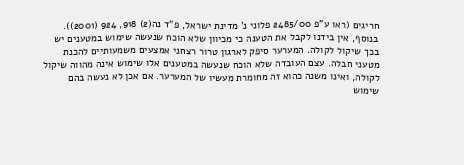חריגים (ראו ע"פ 2485/00 פלוני נ' מדינת ישראל, פ"ד נה(2) 918, 924 (2001)). בנוסף, אין בידנו לקבל את הטענה כי מכיוון שלא הוכח שנעשה שימוש במטענים יש בכך שיקול לקולה. המערער סיפק לארגון טרור רצחני אמצעים משמעותיים להכנת מטעני חבלה. עצם העובדה שלא הוכח שנעשה במטענים אלו שימוש אינה מהווה שיקול לקולה, ואינו משנה כהוא זה מחומרת מעשיו של המערער. אם אכן לא נעשה בהם שימוש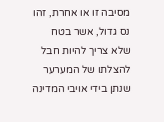מסיבה זו או אחרת, זהו נס גדול, אשר בטח שלא צריך להיות חבל להצלתו של המערער שנתן בידי אויבי המדינה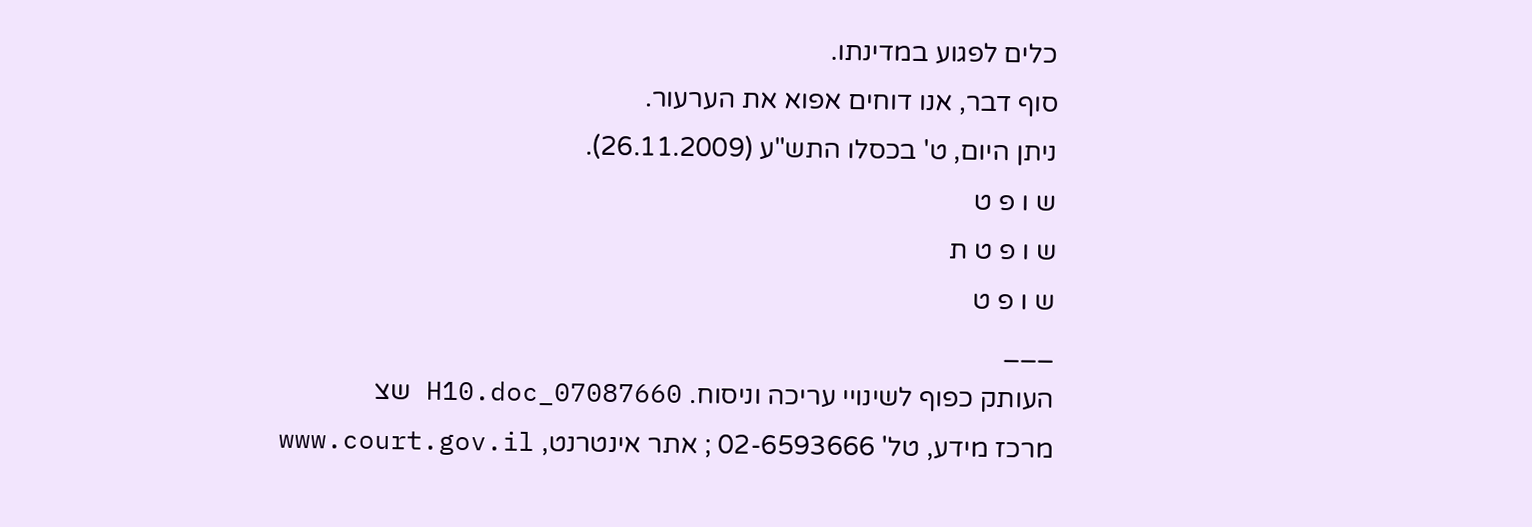כלים לפגוע במדינתו.
סוף דבר, אנו דוחים אפוא את הערעור.
ניתן היום, ט' בכסלו התש"ע (26.11.2009).
ש ו פ ט
ש ו פ ט ת
ש ו פ ט
___
העותק כפוף לשינויי עריכה וניסוח. 07087660_H10.doc שצ
מרכז מידע, טל' 02-6593666 ; אתר אינטרנט, www.court.gov.il